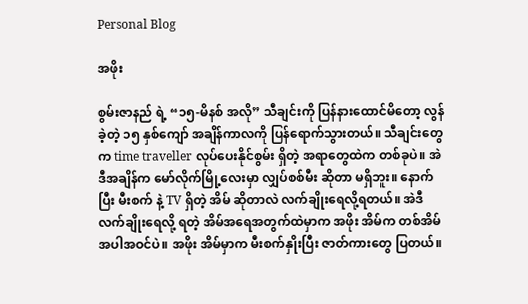Personal Blog

အဖိုး

စွမ်းဇာနည် ရဲ့ “၁၅-မိနစ် အလို” သီချင်းကို ပြန်နားထောင်မိတော့ လွန်ခဲ့တဲ့ ၁၅ နှစ်ကျော် အချိန်ကာလကို ပြန်ရောက်သွားတယ်။ သီချင်းတွေက time traveller လုပ်ပေးနိုင်စွမ်း ရှိတဲ့ အရာတွေထဲက တစ်ခုပဲ။ အဲဒီအချိန်က မော်လိုက်မြို့လေးမှာ လျှပ်စစ်မီး ဆိုတာ မရှိဘူး။ နောက်ပြီး မီးစက် နဲ့ TV ရှိတဲ့ အိမ် ဆိုတာလဲ လက်ချိုးရေလို့ရတယ်။ အဲဒီ လက်ချိုးရေလို့ ရတဲ့ အိမ်အရေအတွက်ထဲမှာက အဖိုး အိမ်က တစ်အိမ် အပါအဝင်ပဲ။ အဖိုး အိမ်မှာက မီးစက်နှိုးပြီး ဇာတ်ကားတွေ ပြတယ်။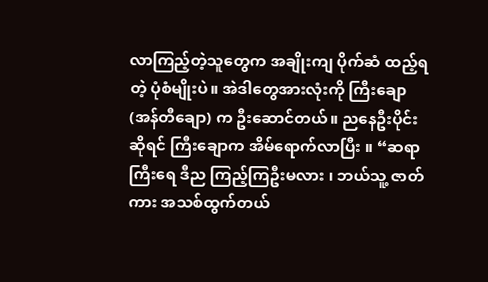လာကြည့်တဲ့သူတွေက အချိုးကျ ပိုက်ဆံ ထည့်ရတဲ့ ပုံစံမျိုးပဲ။ အဲဒါတွေအားလုံးကို ကြီးချော (အန်တီချော) က ဦးဆောင်တယ်။ ညနေဦးပိုင်း ဆိုရင် ကြီးချောက အိမ်ရောက်လာပြီး ။ “ဆရာကြီးရေ ဒီည ကြည့်ကြဦးမလား ၊ ဘယ်သူ့ ဇာတ်ကား အသစ်ထွက်တယ်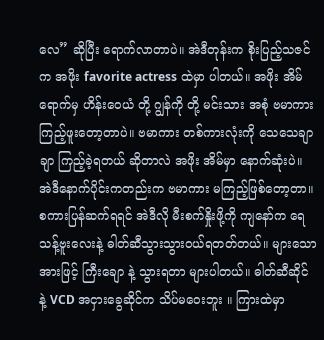လေ” ဆိုပြီး ရောက်လာတာပဲ။ အဲဒီတုန်းက စိုးပြည့်သဇင်က အဖိုး favorite actress ထဲမှာ ပါတယ်။ အဖိုး အိမ် ရောက်မှ ဟိန်းဝေယံ တို့ ဂျွန်ကို တို့ မင်းသား အစုံ ဗမာကား ကြည့်ဖူးတော့တာပဲ။ ဗမာကား တစ်ကားလုံးကို သေသေချာချာ ကြည့်ခဲ့ရတယ် ဆိုတာလဲ အဖိုး အိမ်မှာ နောက်ဆုံးပဲ။ အဲဒီနောက်ပိုင်းကတည်းက ဗမာကား မကြည့်ဖြစ်တော့တာ။ စကားပြန်ဆက်ရရင် အဲဒီလို မီးစက်နှိုးဖို့ကို ကျနော်က ရေသန့်ဗူးလေးနဲ့ ဓါတ်ဆီသွားသွားဝယ်ရတတ်တယ်။ များသောအားဖြင့် ကြီးချော နဲ့ သွားရတာ များပါတယ်။ ဓါတ်ဆီဆိုင် နဲ့ VCD အငှားခွေဆိုင်က သိပ်မဝေးဘူး ။ ကြားထဲမှာ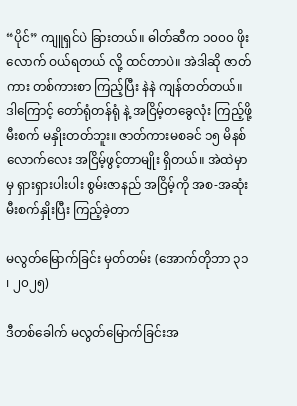“ပိုင်” ကျူရှင်ပဲ ခြားတယ်။ ဓါတ်ဆီက ၁၀၀၀ ဖိုးလောက် ဝယ်ရတယ် လို့ ထင်တာပဲ။ အဲဒါဆို ဇာတ်ကား တစ်ကားစာ ကြည့်ပြီး နဲနဲ ကျန်တတ်တယ်။ ဒါကြောင့် တော်ရုံတန်ရုံ နဲ့ အငြိမ့်တခွေလုံး ကြည့်ဖို့ မီးစက် မနှိုးတတ်ဘူး။ ဇာတ်ကားမစခင် ၁၅ မိနစ် လောက်လေး အငြိမ့်ဖွင့်တာမျိုး ရှိတယ်။ အဲထဲမှာမှ ရှားရှားပါးပါး စွမ်းဇာနည် အငြိမ့်ကို အစ-အဆုံး မီးစက်နှိုးပြီး ကြည့်ခဲ့တာ

မလွတ်မြောက်ခြင်း မှတ်တမ်း (အောက်တိုဘာ ၃၁ ၊ ၂၀၂၅)

ဒီတစ်ခေါက် မလွတ်မြောက်ခြင်းအ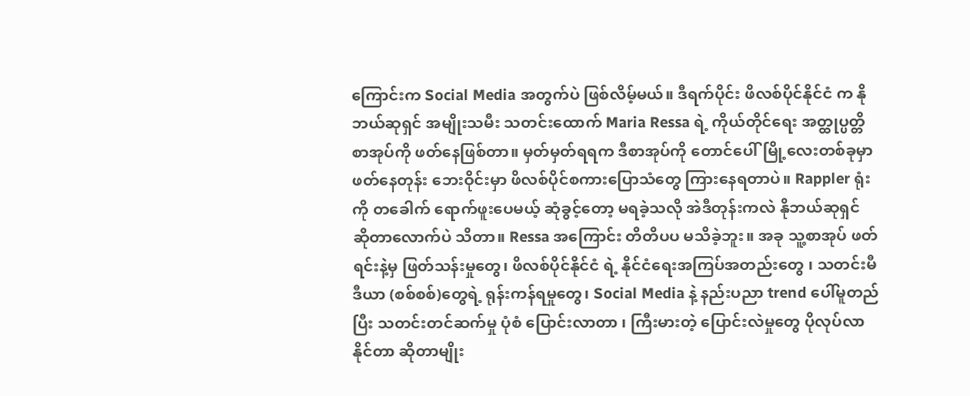ကြောင်းက Social Media အတွက်ပဲ ဖြစ်လိမ့်မယ်။ ဒီရက်ပိုင်း ဖိလစ်ပိုင်နိုင်ငံ က နိုဘယ်ဆုရှင် အမျိုးသမီး သတင်းထောက် Maria Ressa ရဲ့ ကိုယ်တိုင်ရေး အတ္ထုပ္ပတ္တိစာအုပ်ကို ဖတ်နေဖြစ်တာ။ မှတ်မှတ်ရရက ဒီစာအုပ်ကို တောင်ပေါ်မြို့လေးတစ်ခုမှာ ဖတ်နေတုန်း ဘေးဝိုင်းမှာ ဖိလစ်ပိုင်စကားပြောသံတွေ ကြားနေရတာပဲ။ Rappler ရုံးကို တခေါက် ရောက်ဖူးပေမယ့် ဆုံခွင့်တော့ မရခဲ့သလို အဲဒီတုန်းကလဲ နိုဘယ်ဆုရှင် ဆိုတာလောက်ပဲ သိတာ။ Ressa အကြောင်း တိတိပပ မသိခဲ့ဘူး။ အခု သူ့စာအုပ် ဖတ်ရင်းနဲ့မှ ဖြတ်သန်းမှုတွေ၊ ဖိလစ်ပိုင်နိုင်ငံ ရဲ့ နိုင်ငံရေးအကြပ်အတည်းတွေ ၊ သတင်းမီဒီယာ (စစ်စစ်)တွေရဲ့ ရုန်းကန်ရမှုတွေ၊ Social Media နဲ့ နည်းပညာ trend ပေါ်မူတည်ပြီး သတင်းတင်ဆက်မှု ပုံစံ ပြောင်းလာတာ ၊ ကြီးမားတဲ့ ပြောင်းလဲမှုတွေ ပိုလုပ်လာနိုင်တာ ဆိုတာမျိုး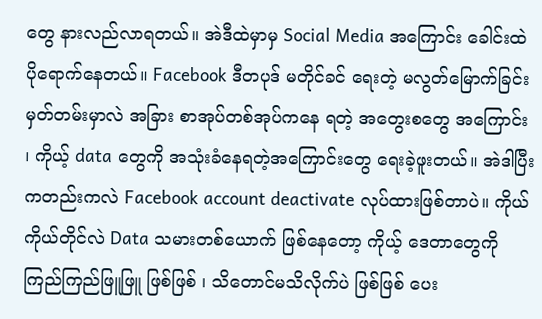တွေ နားလည်လာရတယ်။ အဲဒီထဲမှာမှ Social Media အကြောင်း ခေါင်းထဲ ပိုရောက်နေတယ်။ Facebook ဒီတပုဒ် မတိုင်ခင် ရေးတဲ့ မလွတ်မြောက်ခြင်းမှတ်တမ်းမှာလဲ အခြား စာအုပ်တစ်အုပ်ကနေ ရတဲ့ အတွေးစတွေ အကြောင်း ၊ ကိုယ့် data တွေကို အသုံးခံနေရတဲ့အကြောင်းတွေ ရေးခဲ့ဖူးတယ်။ အဲဒါပြီးကတည်းကလဲ Facebook account deactivate လုပ်ထားဖြစ်တာပဲ။ ကိုယ်ကိုယ်တိုင်လဲ Data သမားတစ်ယောက် ဖြစ်နေတော့ ကိုယ့် ဒေတာတွေကို ကြည်ကြည်ဖြူဖြူ ဖြစ်ဖြစ် ၊ သိတောင်မသိလိုက်ပဲ ဖြစ်ဖြစ် ပေး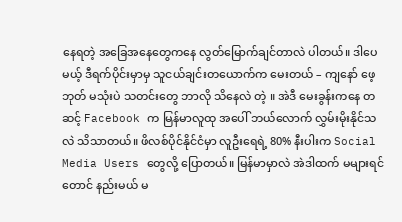နေရတဲ့ အခြေအနေတွေကနေ လွတ်မြောက်ချင်တာလဲ ပါတယ်။ ဒါပေမယ့် ဒီရက်ပိုင်းမှာမှ သူငယ်ချင်းတယောက်က မေးတယ် – ကျနော် ဖေ့ဘုတ် မသုံးပဲ သတင်းတွေ ဘာလို သိနေလဲ တဲ့ ။ အဲဒီ မေးခွန်းကနေ တဆင့် Facebook က မြန်မာလူထု အပေါ် ဘယ်လောက် လွှမ်းမိုးနိုင်သလဲ သိသာတယ်။ ဖိလစ်ပိုင်နိုင်ငံမှာ လူဦးရေရဲ့ 80% နီးပါးက Social Media Users တွေလို့ ပြောတယ်။ မြန်မာမှာလဲ အဲဒါထက် မများရင်တောင် နည်းမယ် မ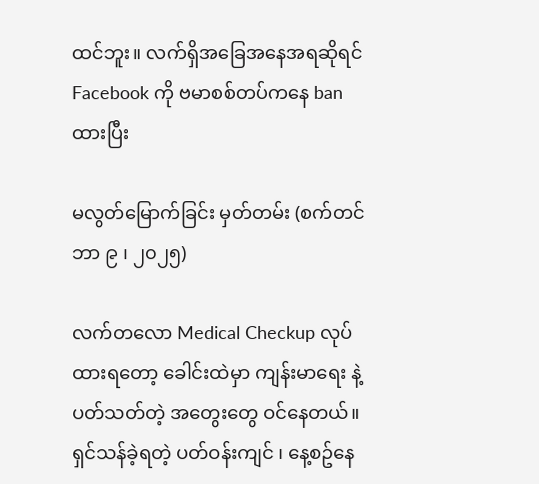ထင်ဘူး။ လက်ရှိအခြေအနေအရဆိုရင် Facebook ကို ဗမာစစ်တပ်ကနေ ban ထားပြီး

မလွတ်မြောက်ခြင်း မှတ်တမ်း (စက်တင်ဘာ ၉ ၊ ၂၀၂၅)

လက်တလော Medical Checkup လုပ်ထားရတော့ ခေါင်းထဲမှာ ကျန်းမာရေး နဲ့ ပတ်သတ်တဲ့ အတွေးတွေ ဝင်နေတယ်။ ရှင်သန်ခဲ့ရတဲ့ ပတ်ဝန်းကျင် ၊ နေ့စဥ်နေ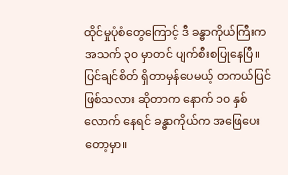ထိုင်မှုပုံစံတွေကြောင့် ဒီ ခန္ဓာကိုယ်ကြီးက အသက် ၃၀ မှာတင် ပျက်စီးစပြုနေပြီ။ ပြင်ချင်စိတ် ရှိတာမှန်ပေမယ့် တကယ်ပြင်ဖြစ်သလား ဆိုတာက နောက် ၁၀ နှစ်လောက် နေရင် ခန္ဓာကိုယ်က အဖြေပေးတော့မှာ။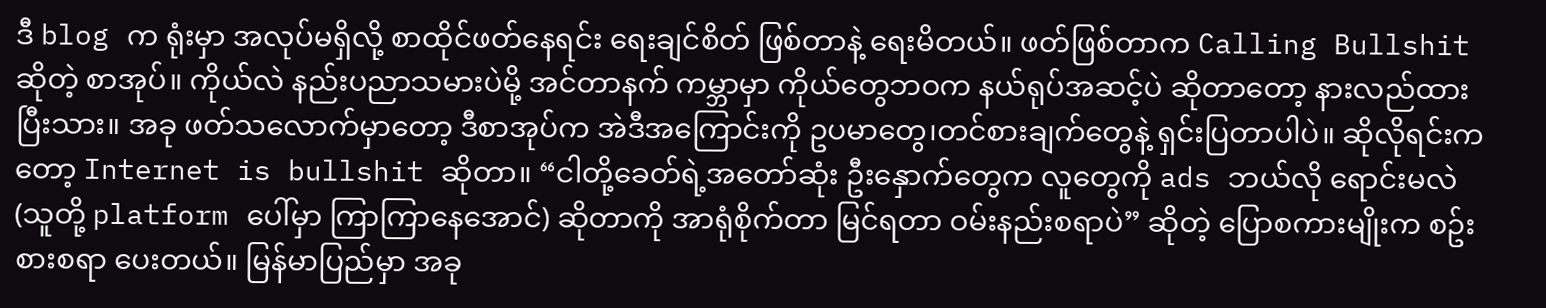ဒီ blog က ရုံးမှာ အလုပ်မရှိလို့ စာထိုင်ဖတ်နေရင်း ရေးချင်စိတ် ဖြစ်တာနဲ့ ရေးမိတယ်။ ဖတ်ဖြစ်တာက Calling Bullshit ဆိုတဲ့ စာအုပ်။ ကိုယ်လဲ နည်းပညာသမားပဲမို့ အင်တာနက် ကမ္ဘာမှာ ကိုယ်တွေဘဝက နယ်ရုပ်အဆင့်ပဲ ဆိုတာတော့ နားလည်ထားပြီးသား။ အခု ဖတ်သလောက်မှာတော့ ဒီစာအုပ်က အဲဒီအကြောင်းကို ဥပမာတွေ၊တင်စားချက်တွေနဲ့ ရှင်းပြတာပါပဲ။ ဆိုလိုရင်းကတော့ Internet is bullshit ဆိုတာ။ “ငါတို့ခေတ်ရဲ့အတော်ဆုံး ဦးနှောက်တွေက လူတွေကို ads ဘယ်လို ရောင်းမလဲ (သူတို့ platform ပေါ်မှာ ကြာကြာနေအောင်) ဆိုတာကို အာရုံစိုက်တာ မြင်ရတာ ဝမ်းနည်းစရာပဲ” ဆိုတဲ့ ပြောစကားမျိုးက စဥ်းစားစရာ ပေးတယ်။ မြန်မာပြည်မှာ အခု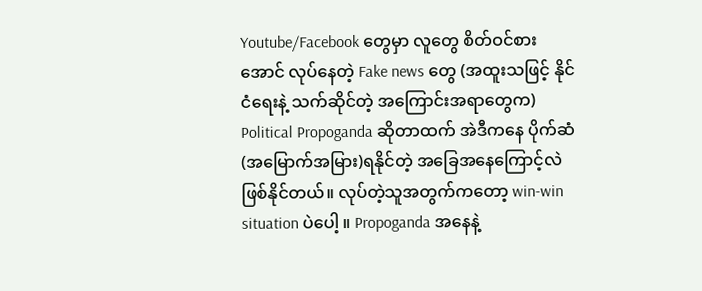Youtube/Facebook တွေမှာ လူတွေ စိတ်ဝင်စားအောင် လုပ်နေတဲ့ Fake news တွေ (အထူးသဖြင့် နိုင်ငံရေးနဲ့ သက်ဆိုင်တဲ့ အကြောင်းအရာတွေက) Political Propoganda ဆိုတာထက် အဲဒီကနေ ပိုက်ဆံ(အမြောက်အမြား)ရနိုင်တဲ့ အခြေအနေကြောင့်လဲ ဖြစ်နိုင်တယ်။ လုပ်တဲ့သူအတွက်ကတော့ win-win situation ပဲပေါ့ ။ Propoganda အနေနဲ့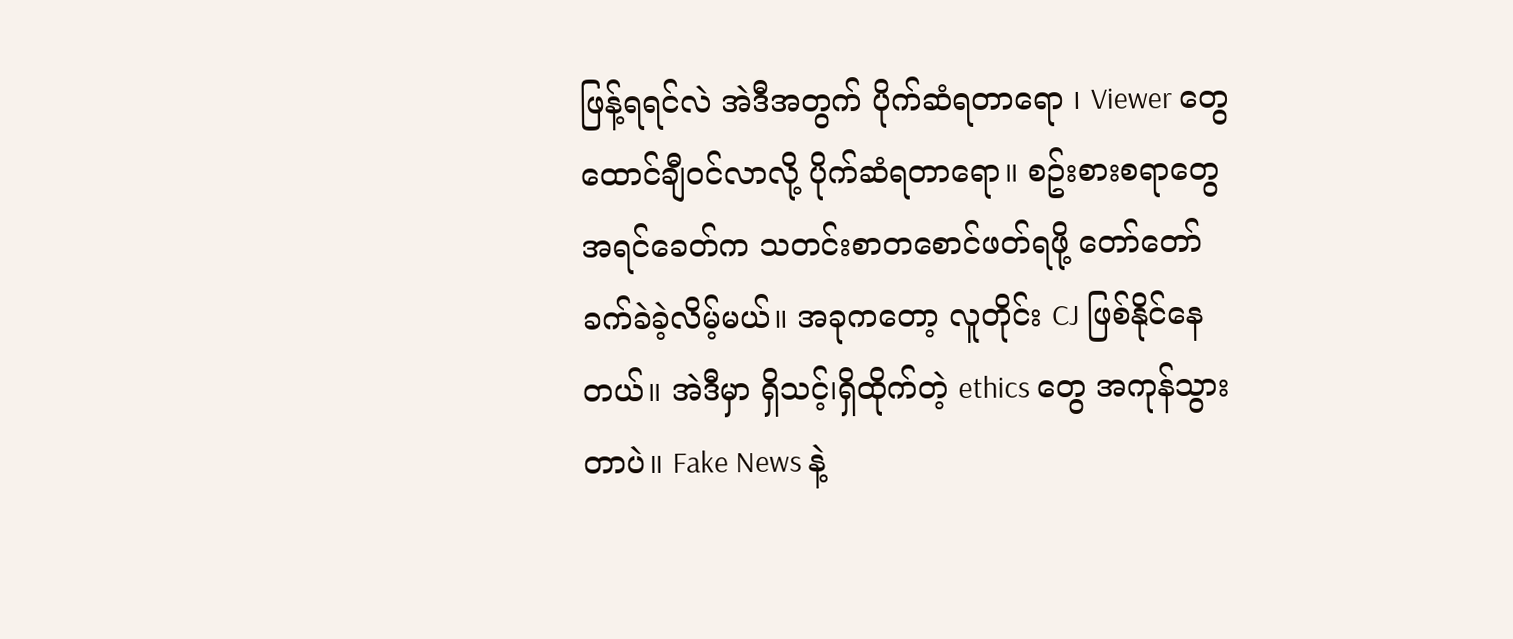ဖြန့်ရရင်လဲ အဲဒီအတွက် ပိုက်ဆံရတာရော ၊ Viewer တွေ ထောင်ချီဝင်လာလို့ ပိုက်ဆံရတာရော။ စဥ်းစားစရာတွေ အရင်ခေတ်က သတင်းစာတစောင်ဖတ်ရဖို့ တော်တော်ခက်ခဲခဲ့လိမ့်မယ်။ အခုကတော့ လူတိုင်း CJ ဖြစ်နိုင်နေတယ်။ အဲဒီမှာ ရှိသင့်၊ရှိထိုက်တဲ့ ethics တွေ အကုန်သွားတာပဲ။ Fake News နဲ့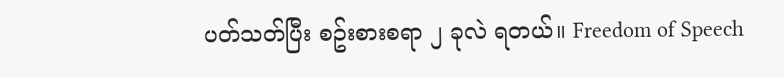ပတ်သတ်ပြီး စဥ်းစားစရာ ၂ ခုလဲ ရတယ်။ Freedom of Speech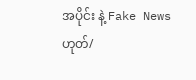အပိုင်း နဲ့ Fake News ဟုတ်/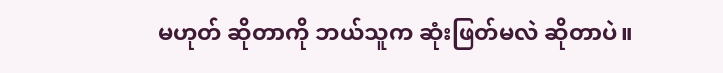မဟုတ် ဆိုတာကို ဘယ်သူက ဆုံးဖြတ်မလဲ ဆိုတာပဲ။